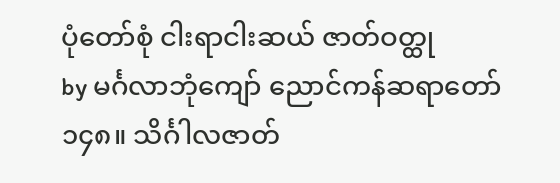ပုံတော်စုံ ငါးရာငါးဆယ် ဇာတ်ဝတ္ထု
by မင်္ဂလာဘုံကျော် ညောင်ကန်ဆရာတော်
၁၄၈။ သိင်္ဂါလဇာတ်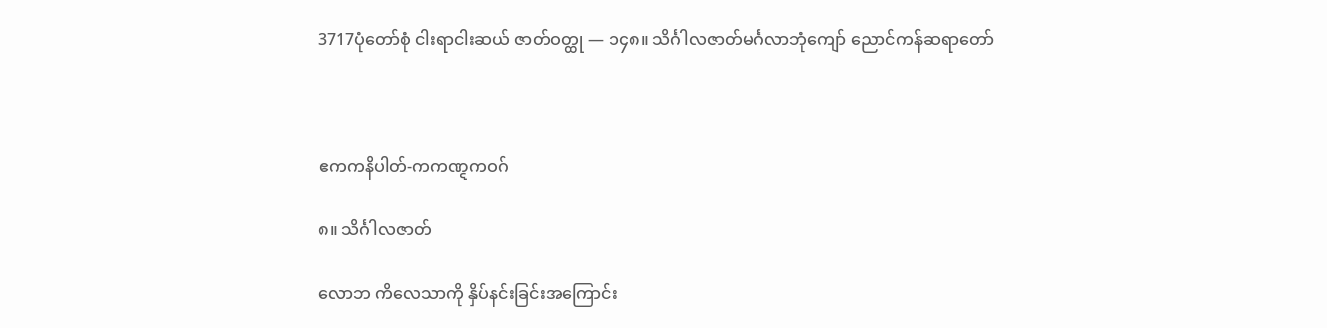3717ပုံတော်စုံ ငါးရာငါးဆယ် ဇာတ်ဝတ္ထု — ၁၄၈။ သိင်္ဂါလဇာတ်မင်္ဂလာဘုံကျော် ညောင်ကန်ဆရာတော်



ဧကကနိပါတ်-ကကဏ္ဋကဝဂ်

၈။ သိင်္ဂါလဇာတ်

လောဘ ကိလေသာကို နှိပ်နင်းခြင်းအကြောင်း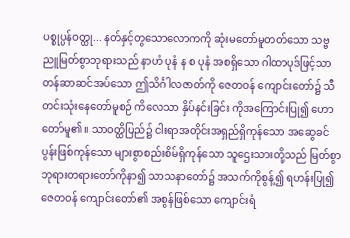ပစ္စုပ္ပန်ဝတ္ထု... နတ်နှင့်တွသောလောကကို ဆုံးမတော်မူတတ်သော သဗ္ဗညူမြတ်စွာဘုရားသည် နာဟံ ပုနံ န စ ပုနံ အစရှိသော ဂါထာပုဒ်ဖြင့်သာ တန်ဆာဆင်အပ်သော ဤသိင်္ဂါလဇာတ်ကို ဇေတဝန် ကျောင်းတော်၌ သီတင်းသုံးနေတော်မူစဉ် ကိလေသာ နှိပ်နင်းခြင်း ကိုအကြောင်းပြု၍ ဟောတော်မူ၏။ သာဝတ္ထိပြည်၌ ငါးရာအတိုင်းအရှည်ရှိကုန်သော အဆွေခင်ပွန်းဖြစ်ကုန်သော များစွာစည်းစိမ်ရှိကုန်သော သူဌေးသားတို့သည် မြတ်စွာဘုရားတရားတော်ကိုနာ၍ သာသနာတော်၌ အသက်ကိုစွန့်၍ ရဟန်းပြု၍ ဇေတဝန် ကျောင်းတော်၏ အစွန်ဖြစ်သော ကျောင်းရံ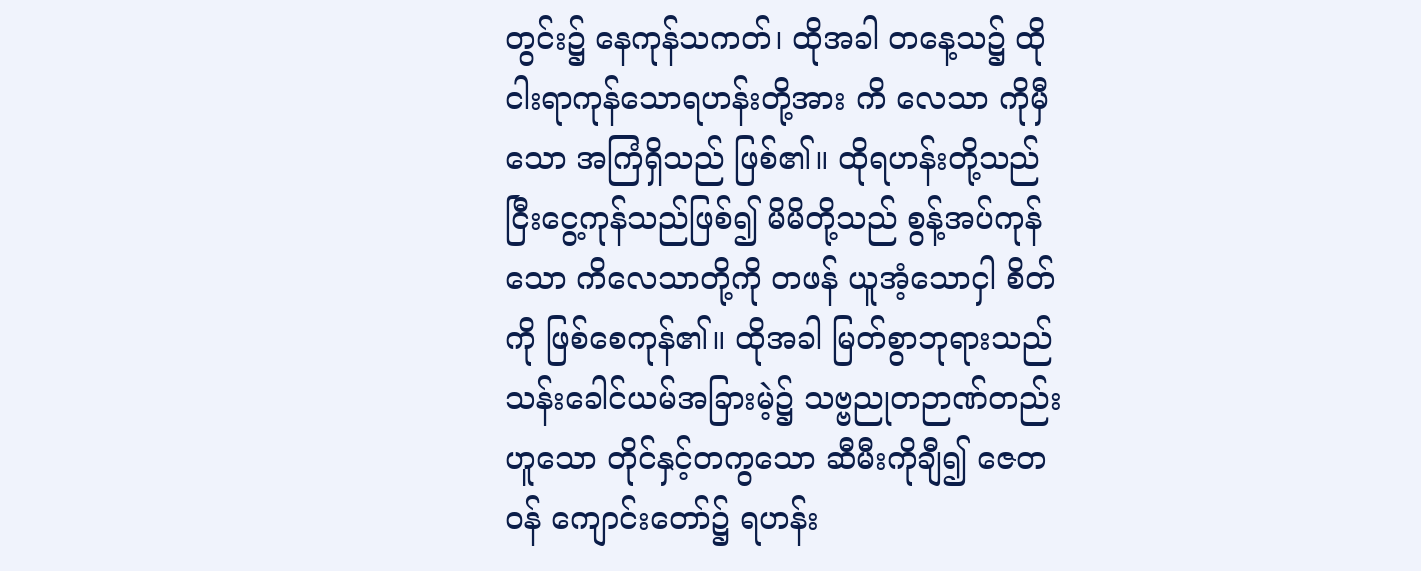တွင်း၌ နေကုန်သကတ်၊ ထိုအခါ တနေ့သ၌ ထိုငါးရာကုန်သောရဟန်းတို့အား ကိ လေသာ ကိုမှီသော အကြံရှိသည် ဖြစ်၏။ ထိုရဟန်းတို့သည် ငြီးငွေ့ကုန်သည်ဖြစ်၍ မိမိတို့သည် စွန့်အပ်ကုန်သော ကိလေသာတို့ကို တဖန် ယူအံ့သောငှါ စိတ်ကို ဖြစ်စေကုန်၏။ ထိုအခါ မြတ်စွာဘုရားသည် သန်းခေါင်ယမ်အခြားမဲ့၌ သဗ္ဗညုတဉာဏ်တည်းဟူသော တိုင်နှင့်တကွသော ဆီမီးကိုချီ၍ ဇေတဝန် ကျောင်းတော်၌ ရဟန်း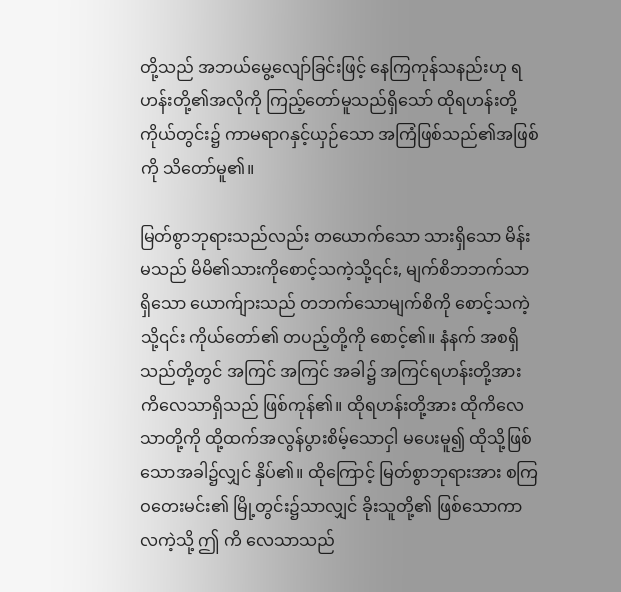တို့သည် အဘယ်မွေ့လျော်ခြင်းဖြင့် နေကြကုန်သနည်းဟု ရဟန်းတို့၏အလိုကို ကြည့်တော်မူသည်ရှိသော် ထိုရဟန်းတို့ကိုယ်တွင်း၌ ကာမရာဂနှင့်ယှဉ်သော အကြံဖြစ်သည်၏အဖြစ်ကို သိတော်မူ၏။

မြတ်စွာဘုရားသည်လည်း တယောက်သော သားရှိသော မိန်းမသည် မိမိ၏သားကိုစောင့်သကဲ့သို့၎င်း, မျက်စိဘဘက်သာရှိသော ယောက်ျားသည် တဘက်သောမျက်စိကို စောင့်သကဲ့သို့၎င်း ကိုယ်တော်၏ တပည့်တို့ကို စောင့်၏။ နံနက် အစရှိသည်တို့တွင် အကြင် အကြင် အခါ၌ အကြင်ရဟန်းတို့အား ကိလေသာရှိသည် ဖြစ်ကုန်၏။ ထိုရဟန်းတို့အား ထိုကိလေသာတို့ကို ထို့ထက်အလွန်ပွားစိမ့်သောငှါ မပေးမူ၍ ထိုသို့ဖြစ်သောအခါ၌လျှင် နှိပ်၏။ ထိုကြောင့် မြတ်စွာဘုရားအား စကြဝတေးမင်း၏ မြို့တွင်း၌သာလျှင် ခိုးသူတို့၏ ဖြစ်သောကာလကဲ့သို့ ဤ ကိ လေသာသည်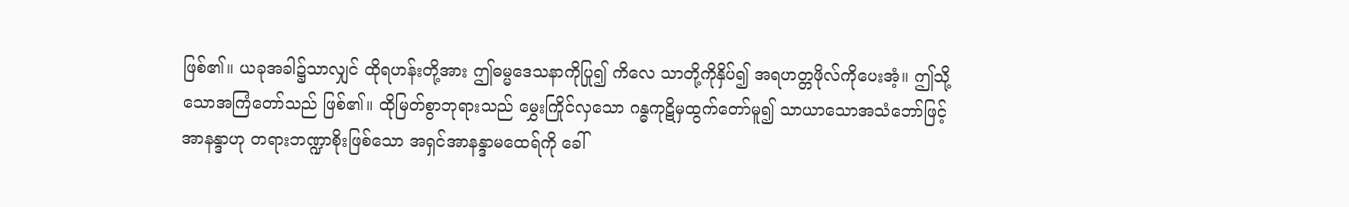ဖြစ်၏။ ယခုအခါ၌သာလျှင် ထိုရဟန်းတို့အား ဤဓမ္မဒေသနာကိုပြု၍ ကိလေ သာတို့ကိုနှိပ်၍ အရဟတ္တဖိုလ်ကိုပေးအံ့။ ဤသို့သောအကြံတော်သည် ဖြစ်၏။ ထိုမြတ်စွာဘုရားသည် မွှေးကြိုင်လှသော ဂန္ဓကုဋိမှထွက်တော်မူ၍ သာယာသောအသံဘော်ဖြင့် အာနန္ဒာဟု တရားဘဏ္ဍာစိုးဖြစ်သော အရှင်အာနန္ဒာမထေရ်ကို ခေါ်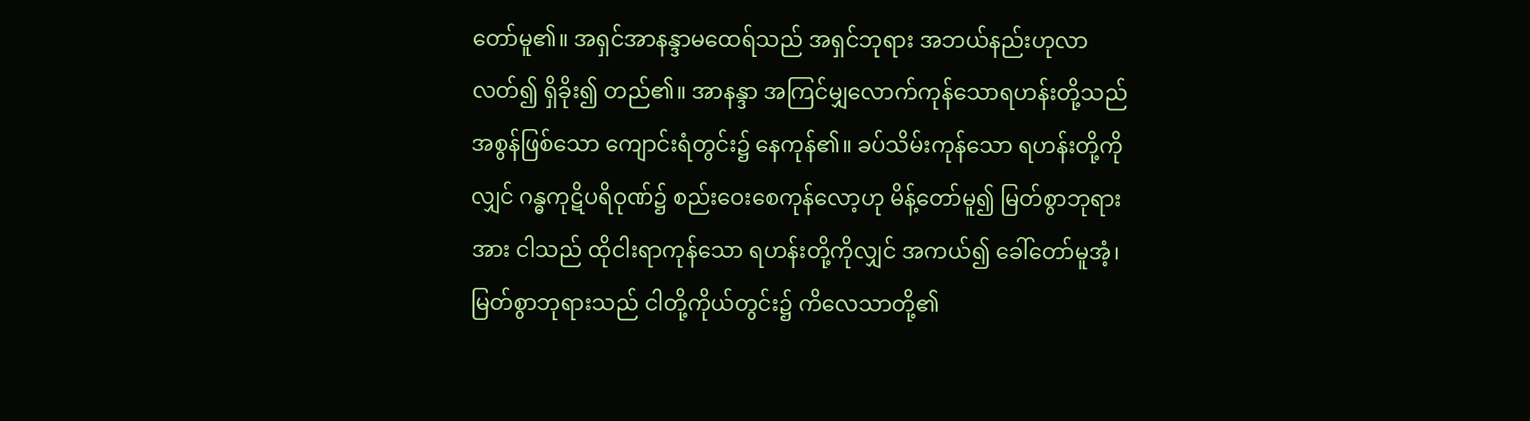တော်မူ၏။ အရှင်အာနန္ဒာမထေရ်သည် အရှင်ဘုရား အဘယ်နည်းဟုလာလတ်၍ ရှိခိုး၍ တည်၏။ အာနန္ဒာ အကြင်မျှလောက်ကုန်သောရဟန်းတို့သည် အစွန်ဖြစ်သော ကျောင်းရံတွင်း၌ နေကုန်၏။ ခပ်သိမ်းကုန်သော ရဟန်းတို့ကိုလျှင် ဂန္ဓကုဋိပရိဝုဏ်၌ စည်းဝေးစေကုန်လော့ဟု မိန့်တော်မူ၍ မြတ်စွာဘုရားအား ငါသည် ထိုငါးရာကုန်သော ရဟန်းတို့ကိုလျှင် အကယ်၍ ခေါ်တော်မူအံ့၊ မြတ်စွာဘုရားသည် ငါတို့ကိုယ်တွင်း၌ ကိလေသာတို့၏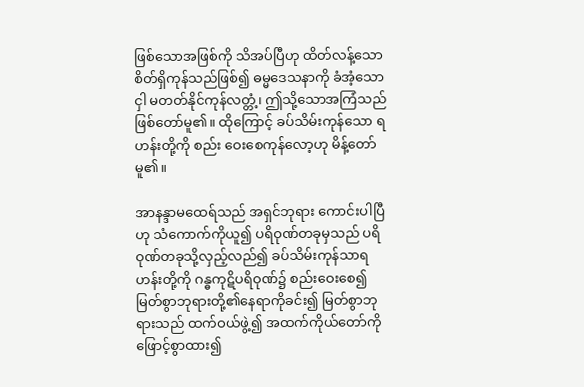ဖြစ်သောအဖြစ်ကို သိအပ်ပြီဟု ထိတ်လန့်သောစိတ်ရှိကုန်သည်ဖြစ်၍ ဓမ္မဒေသနာကို ခံအံ့သောငှါ မတတ်နိုင်ကုန်လတ္တံ့၊ ဤသို့သောအကြံသည် ဖြစ်တော်မူ၏။ ထိုကြောင့် ခပ်သိမ်းကုန်သော ရဟန်းတို့ကို စည်း ဝေးစေကုန်လော့ဟု မိန့်တော်မူ၏။

အာနန္ဒာမထေရ်သည် အရှင်ဘုရား ကောင်းပါပြီဟု သံကောက်ကိုယူ၍ ပရိဝုဏ်တခုမှသည် ပရိဝုဏ်တခုသို့လှည့်လည်၍ ခပ်သိမ်းကုန်သာရဟန်းတို့ကို ဂန္ဓကုဋိပရိဝုဏ်၌ စည်းဝေးစေ၍ မြတ်စွာဘုရားတို့၏နေရာကိုခင်း၍ မြတ်စွာဘုရားသည် ထက်ဝယ်ဖွဲ့၍ အထက်ကိုယ်တော်ကို ဖြောင့်စွာထား၍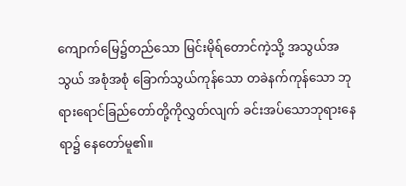ကျောက်မြေ၌တည်သော မြင်းမိုရ်တောင်ကဲ့သို့ အသွယ်အသွယ် အစုံအစုံ ခြောက်သွယ်ကုန်သော တခဲနက်ကုန်သော ဘုရားရောင်ခြည်တော်တို့ကိုလွှတ်လျက် ခင်းအပ်သောဘုရားနေရာ၌ နေတော်မူ၏။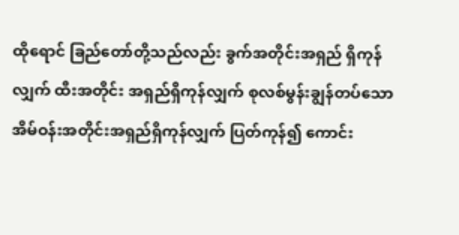ထိုရောင် ခြည်တော်တို့သည်လည်း ခွက်အတိုင်းအရှည် ရှိကုန်လျှက် ထီးအတိုင်း အရှည်ရှိကုန်လျှက် စုလစ်မွန်းချွန်တပ်သော အိမ်ဝန်းအတိုင်းအရှည်ရှိကုန်လျှက် ပြတ်ကုန်၍ ကောင်း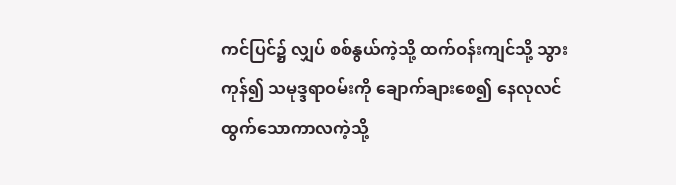ကင်ပြင်၌ လျှပ် စစ်နွယ်ကဲ့သို့ ထက်ဝန်းကျင်သို့ သွားကုန်၍ သမုဒ္ဒရာဝမ်းကို ချောက်ချားစေ၍ နေလုလင်ထွက်သောကာလကဲ့သို့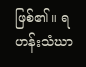ဖြစ်၏။ ရဟန်းသံဃာ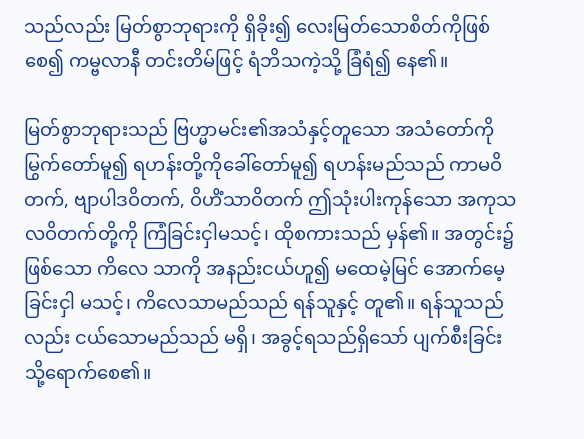သည်လည်း မြတ်စွာဘုရားကို ရှိခိုး၍ လေးမြတ်သောစိတ်ကိုဖြစ်စေ၍ ကမ္ဗလာနီ တင်းတိမ်ဖြင့် ရံဘိသကဲ့သို့ ခြံရံ၍ နေ၏။

မြတ်စွာဘုရားသည် ဗြဟ္မာမင်း၏အသံနှင့်တူသော အသံတော်ကို မြွက်တော်မူ၍ ရဟန်းတို့ကိုခေါ်တော်မူ၍ ရဟန်းမည်သည် ကာမဝိတက်, ဗျာပါဒဝိတက်, ဝိဟိံသာဝိတက် ဤသုံးပါးကုန်သော အကုသလဝိတက်တို့ကို ကြံခြင်းငှါမသင့်၊ ထိုစကားသည် မှန်၏။ အတွင်း၌ ဖြစ်သော ကိလေ သာကို အနည်းငယ်ဟူ၍ မထေမဲ့မြင် အောက်မေ့ခြင်းငှါ မသင့်၊ ကိလေသာမည်သည် ရန်သူနှင့် တူ၏။ ရန်သူသည်လည်း ငယ်သောမည်သည် မရှိ၊ အခွင့်ရသည်ရှိသော် ပျက်စီးခြင်းသို့ရောက်စေ၏။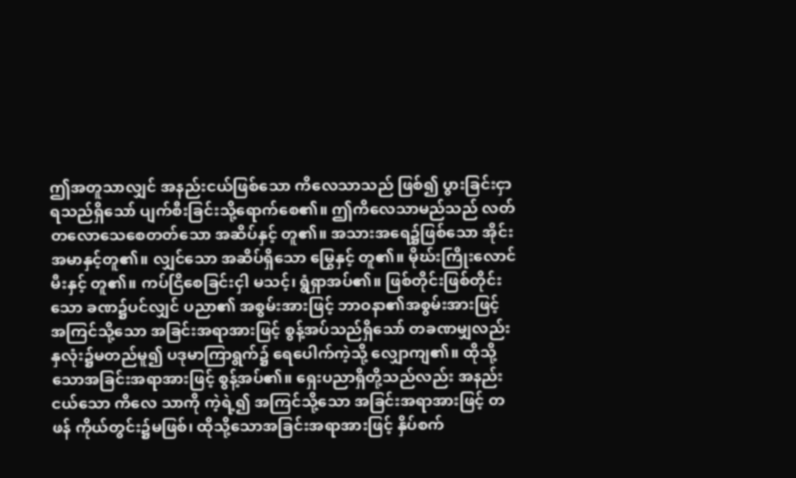ဤအတူသာလျှင် အနည်းငယ်ဖြစ်သော ကိလေသာသည် ဖြစ်၍ ပွားခြင်းငှာရသည်ရှိသော် ပျက်စီးခြင်းသို့ရောက်စေ၏။ ဤကိလေသာမည်သည် လတ်တလောသေစေတတ်သော အဆိပ်နှင့် တူ၏။ အသားအရေ၌ဖြစ်သော အိုင်းအမာနှင့်တူ၏။ လျှင်သော အဆိပ်ရှိသော မြွေနှင့် တူ၏။ မိုဃ်းကြိုးလောင်မီးနှင့် တူ၏။ ကပ်ငြိစေခြင်းငှါ မသင့်၊ ရွံရှာအပ်၏။ ဖြစ်တိုင်းဖြစ်တိုင်းသော ခဏ၌ပင်လျှင် ပညာ၏ အစွမ်းအားဖြင့် ဘာဝနာ၏အစွမ်းအားဖြင့် အကြင်သို့သော အခြင်းအရာအားဖြင့် စွန့်အပ်သည်ရှိသော် တခဏမျှလည်း နှလုံး၌မတည်မူ၍ ပဒုမာကြာရွက်၌ ရေပေါက်ကဲ့သို့ လျှောကျ၏။ ထိုသို့သောအခြင်းအရာအားဖြင့် စွန့်အပ်၏။ ရှေးပညာရှိတို့သည်လည်း အနည်းငယ်သော ကိလေ သာကို ကဲ့ရဲ့၍ အကြင်သို့သော အခြင်းအရာအားဖြင့် တဖန် ကိုယ်တွင်း၌မဖြစ်၊ ထိုသို့သောအခြင်းအရာအားဖြင့် နှိပ်စက်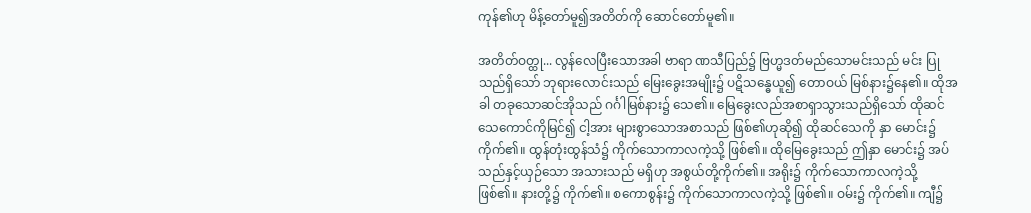ကုန်၏ဟု မိန့်တော်မူ၍အတိတ်ကို ဆောင်တော်မူ၏။

အတိတ်ဝတ္ထု... လွန်လေပြီးသောအခါ ဗာရာ ဏသီပြည်၌ ဗြဟ္မဒတ်မည်သောမင်းသည် မင်း ပြုသည်ရှိသော် ဘုရားလောင်းသည် မြေးခွေးအမျိုး၌ ပဋိသန္ဓေယူ၍ တောဝယ် မြစ်နား၌နေ၏။ ထိုအခါ တခုသောဆင်အိုသည် ဂင်္ဂါမြစ်နား၌ သေ၏။ မြေခွေးလည်အစာရှာသွားသည်ရှိသော် ထိုဆင်သေကောင်ကိုမြင်၍ ငါ့အား များစွာသောအစာသည် ဖြစ်၏ဟုဆို၍ ထိုဆင်သေကို နှာ မောင်း၌ ကိုက်၏။ ထွန်တုံးထွန်သံ၌ ကိုက်သောကာလကဲ့သို့ ဖြစ်၏။ ထိုမြေခွေးသည် ဤနှာ မောင်း၌ အပ်သည်နှင့်ယှဉ်သော အသားသည် မရှိဟု အစွယ်တို့ကိုက်၏။ အရိုး၌ ကိုက်သောကာလကဲ့သို့ ဖြစ်၏။ နားတို့၌ ကိုက်၏။ စကောစွန်း၌ ကိုက်သောကာလကဲ့သို့ ဖြစ်၏။ ဝမ်း၌ ကိုက်၏။ ကျီ၌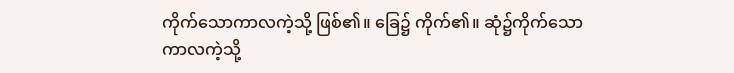ကိုက်သောကာလကဲ့သို့ ဖြစ်၏။ ခြေ၌ ကိုက်၏။ ဆုံ၌ကိုက်သော ကာလကဲ့သို့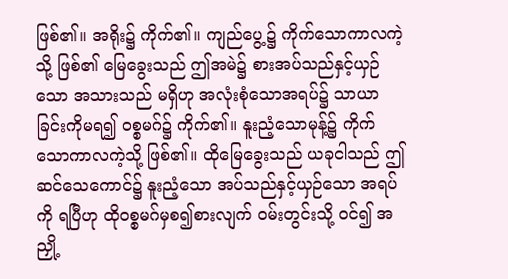ဖြစ်၏။ အရိုး၌ ကိုက်၏။ ကျည်ပွေ့၌ ကိုက်သောကာလကဲ့သို့ ဖြစ်၏ မြေခွေးသည် ဤအမဲ၌ စားအပ်သည်နှင့်ယှဉ်သော အသားသည် မရှိဟု အလုံးစုံသောအရပ်၌ သာယာခြင်းကိုမရ၍ ဝစ္စမဂ်၌ ကိုက်၏။ နူးညံ့သောမုန့်၌ ကိုက်သောကာလကဲ့သို့ ဖြစ်၏။ ထိုမြေခွေးသည် ယခုငါသည် ဤဆင်သေကောင်၌ နူးညံ့သော အပ်သည်နှင့်ယှဉ်သော အရပ်ကို ရပြီဟု ထိုဝစ္စမဂ်မှစ၍စားလျက် ဝမ်းတွင်းသို့ ဝင်၍ အညှို့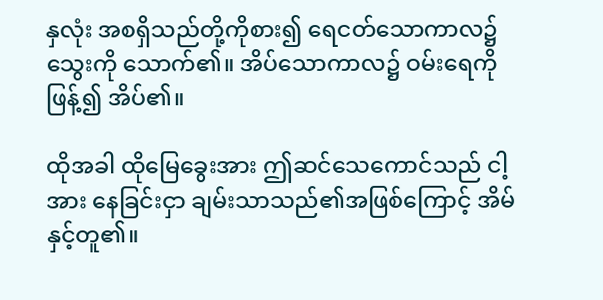နှလုံး အစရှိသည်တို့ကိုစား၍ ရေငတ်သောကာလ၌ သွေးကို သောက်၏။ အိပ်သောကာလ၌ ဝမ်းရေကိုဖြန့်၍ အိပ်၏။

ထိုအခါ ထိုမြေခွေးအား ဤဆင်သေကောင်သည် ငါ့အား နေခြင်းငှာ ချမ်းသာသည်၏အဖြစ်ကြောင့် အိမ်နှင့်တူ၏။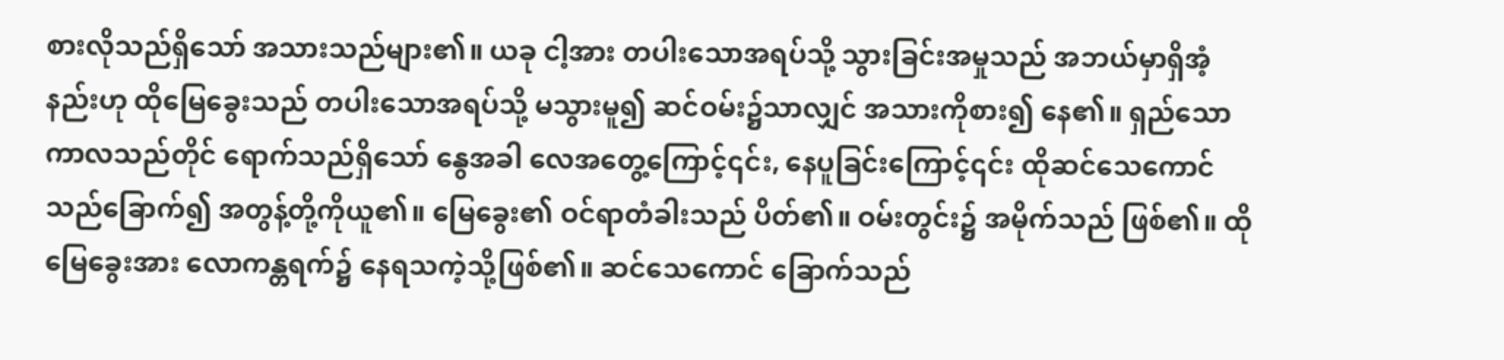စားလိုသည်ရှိသော် အသားသည်များ၏။ ယခု ငါ့အား တပါးသောအရပ်သို့ သွားခြင်းအမှုသည် အဘယ်မှာရှိအံ့နည်းဟု ထိုမြေခွေးသည် တပါးသောအရပ်သို့ မသွားမူ၍ ဆင်ဝမ်း၌သာလျှင် အသားကိုစား၍ နေ၏။ ရှည်သောကာလသည်တိုင် ရောက်သည်ရှိသော် နွေအခါ လေအတွေ့ကြောင့်၎င်း, နေပူခြင်းကြောင့်၎င်း ထိုဆင်သေကောင်သည်ခြောက်၍ အတွန့်တို့ကိုယူ၏။ မြေခွေး၏ ဝင်ရာတံခါးသည် ပိတ်၏။ ဝမ်းတွင်း၌ အမိုက်သည် ဖြစ်၏။ ထိုမြေခွေးအား လောကန္တရက်၌ နေရသကဲ့သို့ဖြစ်၏။ ဆင်သေကောင် ခြောက်သည်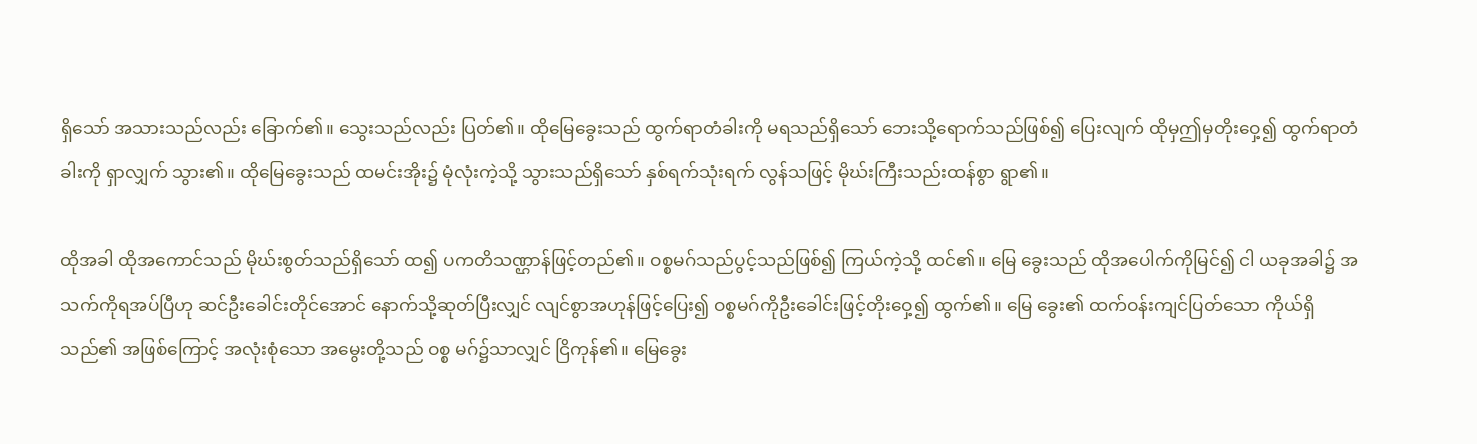ရှိသော် အသားသည်လည်း ခြောက်၏။ သွေးသည်လည်း ပြတ်၏။ ထိုမြေခွေးသည် ထွက်ရာတံခါးကို မရသည်ရှိသော် ဘေးသို့ရောက်သည်ဖြစ်၍ ပြေးလျက် ထိုမှဤမှတိုးဝှေ့၍ ထွက်ရာတံခါးကို ရှာလျှက် သွား၏။ ထိုမြေခွေးသည် ထမင်းအိုး၌ မုံလုံးကဲ့သို့ သွားသည်ရှိသော် နှစ်ရက်သုံးရက် လွန်သဖြင့် မိုဃ်းကြီးသည်းထန်စွာ ရွာ၏။

ထိုအခါ ထိုအကောင်သည် မိုဃ်းစွတ်သည်ရှိသော် ထ၍ ပကတိသဏ္ဌာန်ဖြင့်တည်၏။ ဝစ္စမဂ်သည်ပွင့်သည်ဖြစ်၍ ကြယ်ကဲ့သို့ ထင်၏။ မြေ ခွေးသည် ထိုအပေါက်ကိုမြင်၍ ငါ ယခုအခါ၌ အသက်ကိုရအပ်ပြီဟု ဆင်ဦးခေါင်းတိုင်အောင် နောက်သို့ဆုတ်ပြီးလျှင် လျင်စွာအဟုန်ဖြင့်ပြေး၍ ဝစ္စမဂ်ကိုဦးခေါင်းဖြင့်တိုးဝှေ့၍ ထွက်၏။ မြေ ခွေး၏ ထက်ဝန်းကျင်ပြတ်သော ကိုယ်ရှိသည်၏ အဖြစ်ကြောင့် အလုံးစုံသော အမွေးတို့သည် ဝစ္စ မဂ်၌သာလျှင် ငြိကုန်၏။ မြေခွေး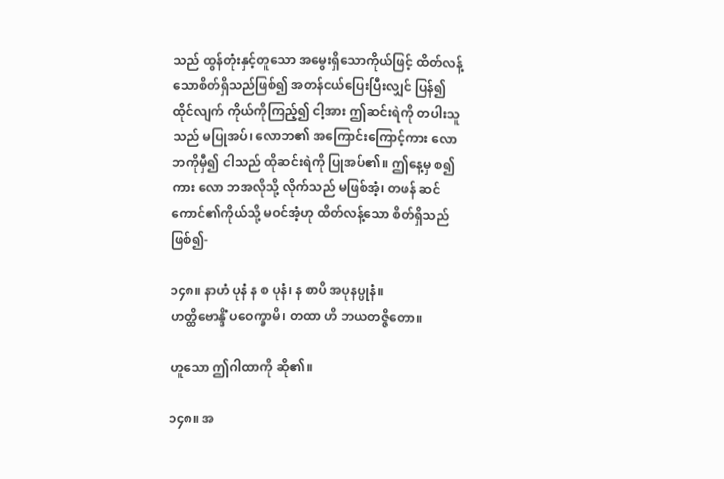သည် ထွန်တုံးနှင့်တူသော အမွေးရှိသောကိုယ်ဖြင့် ထိတ်လန့်သောစိတ်ရှိသည်ဖြစ်၍ အတန်ငယ်ပြေးပြီးလျှင် ပြန်၍ ထိုင်လျက် ကိုယ်ကိုကြည့်၍ ငါ့အား ဤဆင်းရဲကို တပါးသူသည် မပြုအပ်၊ လောဘ၏ အကြောင်းကြောင့်ကား လောဘကိုမှီ၍ ငါသည် ထိုဆင်းရဲကို ပြုအပ်၏။ ဤနေ့မှ စ၍ကား လော ဘအလိုသို့ လိုက်သည် မဖြစ်အံ့၊ တဖန် ဆင်ကောင်၏ကိုယ်သို့ မဝင်အံ့ဟု ထိတ်လန့်သော စိတ်ရှိသည်ဖြစ်၍-

၁၄၈။ နာဟံ ပုနံ န စ ပုနံ၊ န စာပိ အပုနပ္ပုနံ။
ဟတ္ထိဗောန္ဒိံ ပဝေက္ခာမိ၊ တထာ ဟိ ဘယတဇ္ဇိတော။

ဟူသော ဤဂါထာကို ဆို၏။

၁၄၈။ အ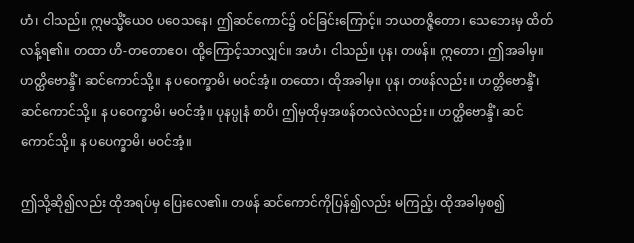ဟံ၊ ငါသည်။ ဣမသ္မိံယေဝ ပဝေသနေ၊ ဤဆင်ကောင်၌ ဝင်ခြင်းကြောင့်။ ဘယတဇ္ဇိတော၊ သေဘေးမှ ထိတ်လန့်ရ၏။ တထာ ဟိ-တတောဧဝ၊ ထို့ကြောင့်သာလျှင်။ အဟံ၊ ငါသည်။ ပုန၊ တဖန်။ ဣတော၊ ဤအခါမှ။ ဟတ္ထိဗောန္ဒိံ၊ ဆင်ကောင်သို့။ န ပဝေက္ခာမိ၊ မဝင်အံ့။ တထော၊ ထိုအခါမှ။ ပုန၊ တဖန်လည်း။ ဟတ္တိဗောန္ဒိံ၊ ဆင်ကောင်သို့။ န ပဝေက္ခာမိ၊ မဝင်အံ့။ ပုနပ္ပုနံ စာပိ၊ ဤမှထိုမှအဖန်တလဲလဲလည်း။ ဟတ္ထိဗောန္ဒိံ၊ ဆင်ကောင်သို့။ န ပပေက္ခာမိ၊ မဝင်အံ့။

ဤသို့ဆို၍လည်း ထိုအရပ်မှ ပြေးလေ၏။ တဖန် ဆင်ကောင်ကိုပြန်၍လည်း မကြည့်၊ ထိုအခါမှစ၍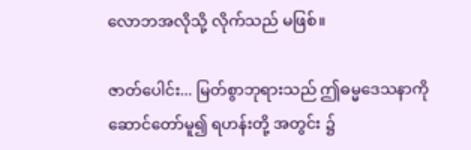လောဘအလိုသို့ လိုက်သည် မဖြစ်။

ဇာတ်ပေါင်း... မြတ်စွာဘုရားသည် ဤဓမ္မဒေသနာကို ဆောင်တော်မူ၍ ရဟန်းတို့ အတွင်း ၌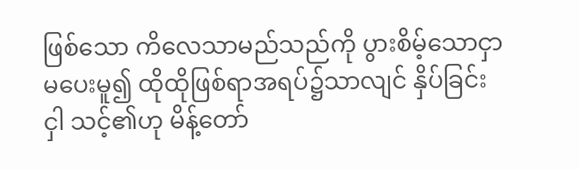ဖြစ်သော ကိလေသာမည်သည်ကို ပွားစိမ့်သောငှာ မပေးမူ၍ ထိုထိုဖြစ်ရာအရပ်၌သာလျင် နှိပ်ခြင်းငှါ သင့်၏ဟု မိန့်တော်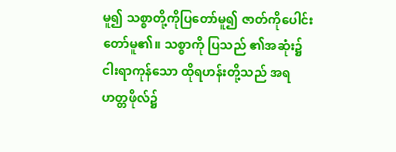မူ၍ သစ္စာတို့ကိုပြတော်မူ၍ ဇာတ်ကိုပေါင်းတော်မူ၏။ သစ္စာကို ပြသည် ၏အဆုံး၌ ငါးရာကုန်သော ထိုရဟန်းတို့သည် အရဟတ္တဖိုလ်၌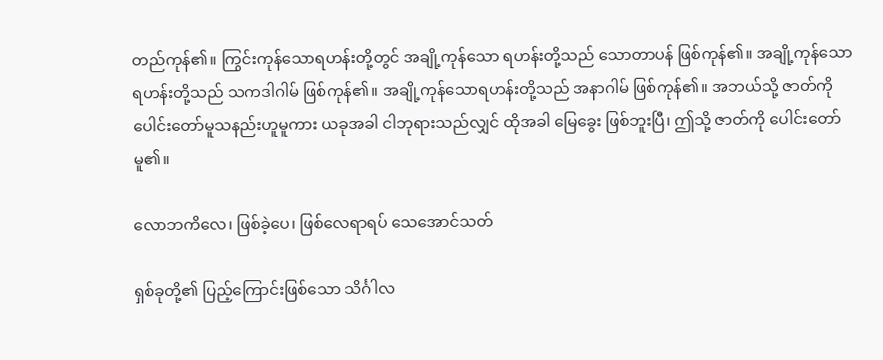တည်ကုန်၏။ ကြွင်းကုန်သောရဟန်းတို့တွင် အချို့ကုန်သော ရဟန်းတို့သည် သောတာပန် ဖြစ်ကုန်၏။ အချို့ကုန်သော ရဟန်းတို့သည် သကဒါဂါမ် ဖြစ်ကုန်၏။ အချို့ကုန်သောရဟန်းတို့သည် အနာဂါမ် ဖြစ်ကုန်၏။ အဘယ်သို့ ဇာတ်ကို ပေါင်းတော်မူသနည်းဟူမူကား ယခုအခါ ငါဘုရားသည်လျှင် ထိုအခါ မြေခွေး ဖြစ်ဘူးပြီ၊ ဤသို့ ဇာတ်ကို ပေါင်းတော်မူ၏။

လောဘကိလေ၊ ဖြစ်ခဲ့ပေ၊ ဖြစ်လေရာရပ် သေအောင်သတ်

ရှစ်ခုတို့၏ ပြည့်ကြောင်းဖြစ်သော သိင်္ဂါလ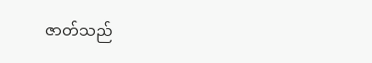ဇာတ်သည်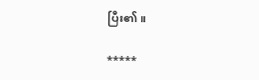ပြီး၏။

*****